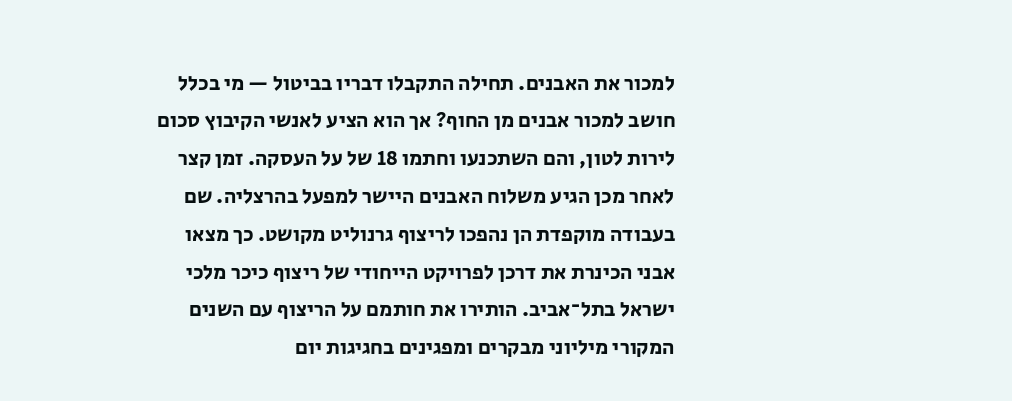למכור את האבנים. תחילה התקבלו דבריו בביטול — מי בכלל חושב למכור אבנים מן החוף? אך הוא הציע לאנשי הקיבוץ סכום לירות לטון, והם השתכנעו וחתמו 18 של על העסקה. זמן קצר לאחר מכן הגיע משלוח האבנים היישר למפעל בהרצליה. שם בעבודה מוקפדת הן נהפכו לריצוף גרנוליט מקושט. כך מצאו אבני הכינרת את דרכן לפרויקט הייחודי של ריצוף כיכר מלכי ישראל בתל־אביב. הותירו את חותמם על הריצוף עם השנים המקורי מיליוני מבקרים ומפגינים בחגיגות יום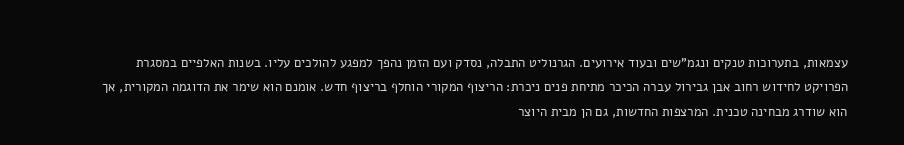עצמאות, בתערוכות טנקים ונגמ"שים ובעוד אירועים. הגרנוליט התבלה, נסדק ועם הזמן נהפך למפגע להולכים עליו. בשנות האלפיים במסגרת הפרויקט לחידוש רחוב אבן גבירול עברה הכיכר מתיחת פנים ניכרת: הריצוף המקורי הוחלף בריצוף חדש. אומנם הוא שימר את הדוגמה המקורית, אך הוא שודרג מבחינה טכנית. המרצפות החדשות, גם הן מבית היוצר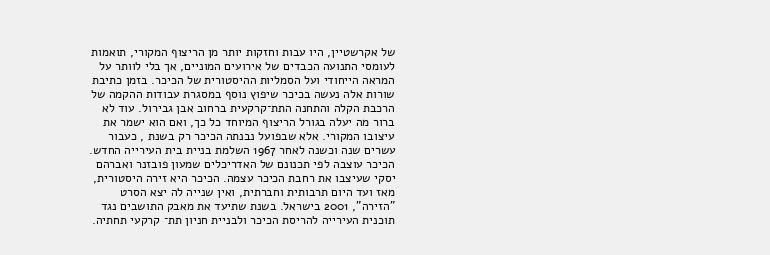של אקרשטיין, היו עבות וחזקות יותר מן הריצוף המקורי, תואמות לעומסי התנועה הכבדים של אירועים המוניים, אך בלי לוותר על המראה הייחודי ועל הסמליות ההיסטורית של הכיכר. בזמן כתיבת שורות אלה נעשה בכיכר שיפוץ נוסף במסגרת עבודות ההקמה של הרכבת הקלה והתחנה התת־קרקעית ברחוב אבן גבירול. עוד לא ברור מה יעלה בגורל הריצוף המיוחד כל כך, ואם הוא ישמר את עיצובו המקורי. אלא שבפועל נבנתה הכיכר רק בשנת , כעבור עשרים שנה וכשנה לאחר 1967 השלמת בניית בית העירייה החדש. הכיכר עוצבה לפי תכנונם של האדריכלים שמעון פובזנר ואברהם יסקי שעיצבו את רחבת הכיכר עצמה. הכיכר היא זירה היסטורית, מאז ועד היום תרבותית וחברתית, ואין שנייה לה יצא הסרט "הזירה", 2001 בישראל. בשנת שתיעד את מאבק התושבים נגד תוכנית העירייה להריסת הכיכר ולבניית חניון תת־ קרקעי תחתיה.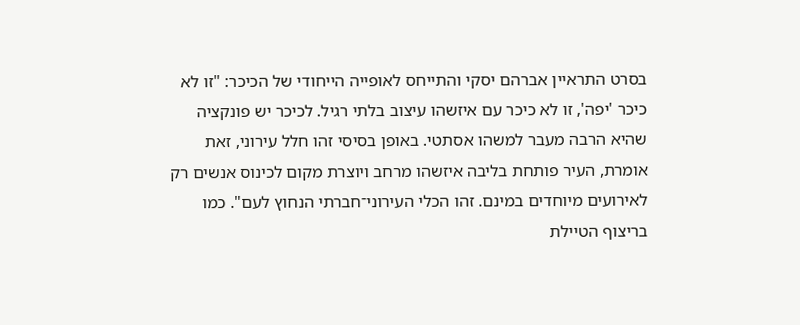בסרט התראיין אברהם יסקי והתייחס לאופייה הייחודי של הכיכר: "זו לא כיכר 'יפה', זו לא כיכר עם איזשהו עיצוב בלתי רגיל. לכיכר יש פונקציה שהיא הרבה מעבר למשהו אסתטי. באופן בסיסי זהו חלל עירוני, זאת אומרת, העיר פותחת בליבה איזשהו מרחב ויוצרת מקום לכינוס אנשים רק לאירועים מיוחדים במינם. זהו הכלי העירוני־חברתי הנחוץ לעם". כמו בריצוף הטיילת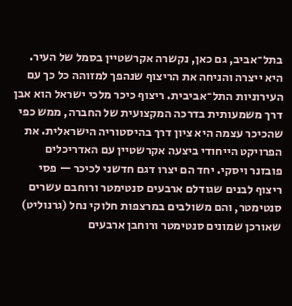בתל־אביב, גם כאן, נקשרה אקרשטיין בסמל של העיר. היא ייצרה והניחה את הריצוף שנהפך למזוהה כל כך עם העירוניות התל־אביבית. ריצוף כיכר מלכי ישראל הוא אבן דרך משמעותית בדרכה המקצועית של החברה, ממש כפי שהכיכר עצמה היא ציון דרך בהיסטוריה הישראלית. את הפרויקט הייחודי ביצעה אקרשטיין עם האדריכלים פובזנר ויסקי. יחד הם יצרו דגם חדשני לכיכר — פסי ריצוף לבנים שגודלם ארבעים סנטימטר ורוחבם עשרים סנטימטר, והם משולבים במרצפות חלוקי נחל (גרנוליט) שאורכן שמונים סנטימטר ורוחבן ארבעים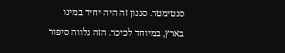סנטימטר. סגנון זה היה יחיד במינו בארץ, במיוחד לכיכר. הזה נלווה סיפור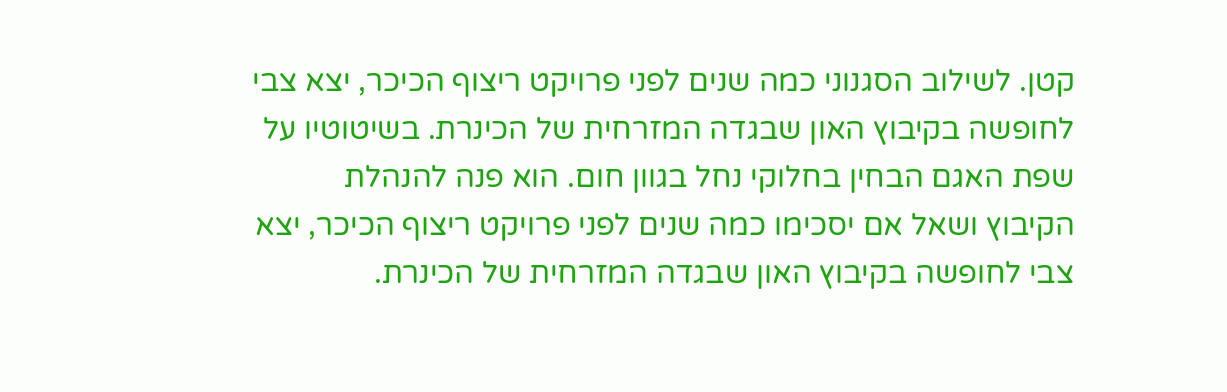קטן. לשילוב הסגנוני כמה שנים לפני פרויקט ריצוף הכיכר, יצא צבי לחופשה בקיבוץ האון שבגדה המזרחית של הכינרת. בשיטוטיו על שפת האגם הבחין בחלוקי נחל בגוון חום. הוא פנה להנהלת הקיבוץ ושאל אם יסכימו כמה שנים לפני פרויקט ריצוף הכיכר, יצא צבי לחופשה בקיבוץ האון שבגדה המזרחית של הכינרת.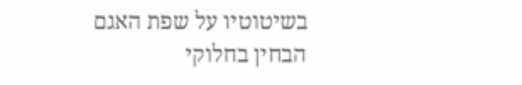בשיטוטיו על שפת האגם הבחין בחלוקי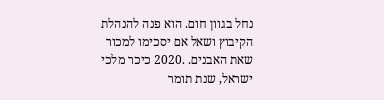נחל בגוון חום. הוא פנה להנהלת הקיבוץ ושאל אם יסכימו למכור שאת האבנים. .2020 כיכר מלכי ישראל, שנת תומר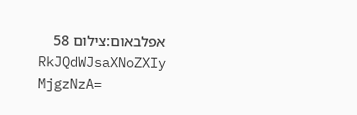אפלבאום:צילום 58
RkJQdWJsaXNoZXIy MjgzNzA=